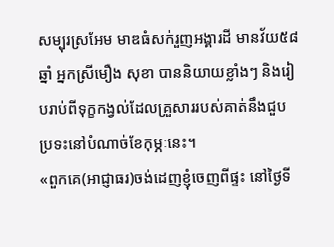សម្បុរស្រអែម មាឌធំសក់រួញអង្គារដី មានវ័យ៥៨ឆ្នាំ អ្នកស្រីមឿង សុខា បាននិយាយខ្លាំងៗ និងរៀបរាប់ពីទុក្ខកង្វល់ដែលគ្រួសាររបស់គាត់នឹងជួបប្រទះនៅបំណាច់ខែកុម្ភៈនេះ។
«ពួកគេ(អាជ្ញាធរ)ចង់ដេញខ្ញុំចេញពីផ្ទះ នៅថ្ងៃទី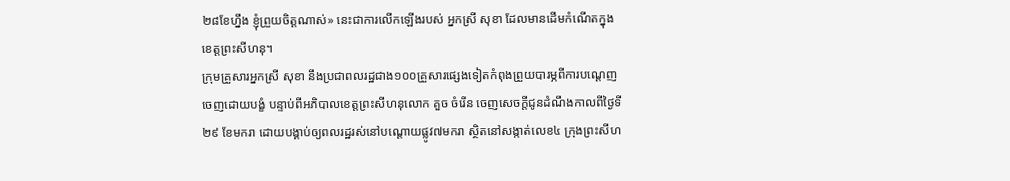២៨ខែហ្នឹង ខ្ញុំព្រួយចិត្តណាស់» នេះជាការលើកឡើងរបស់ អ្នកស្រី សុខា ដែលមានដើមកំណើតក្នុងខេត្តព្រះសីហនុ។
ក្រុមគ្រួសារអ្នកស្រី សុខា នឹងប្រជាពលរដ្ឋជាង១០០គ្រួសារផ្សេងទៀតកំពុងព្រួយបារម្ភពីការបណ្តេញចេញដោយបង្ខំ បន្ទាប់ពីអភិបាលខេត្តព្រះសីហនុលោក គួច ចំរើន ចេញសេចក្តីជូនដំណឹងកាលពីថ្ងៃទី២៩ ខែមករា ដោយបង្គាប់ឲ្យពលរដ្ឋរស់នៅបណ្ដោយផ្លូវ៧មករា ស្ថិតនៅសង្កាត់លេខ៤ ក្រុងព្រះសីហ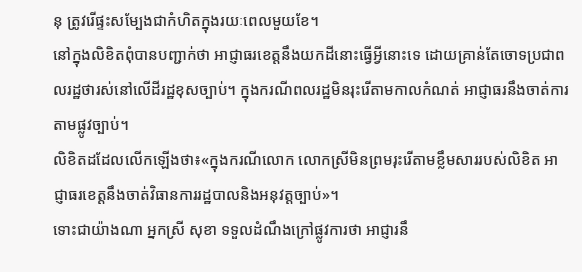នុ ត្រូវរើផ្ទះសម្បែងជាកំហិតក្នុងរយៈពេលមួយខែ។
នៅក្នុងលិខិតពុំបានបញ្ជាក់ថា អាជ្ញាធរខេត្តនឹងយកដីនោះធ្វើអ្វីនោះទេ ដោយគ្រាន់តែចោទប្រជាពលរដ្ឋថារស់នៅលើដីរដ្ឋខុសច្បាប់។ ក្នុងករណីពលរដ្ឋមិនរុះរើតាមកាលកំណត់ អាជ្ញាធរនឹងចាត់ការតាមផ្លូវច្បាប់។
លិខិតដដែលលើកឡើងថា៖«ក្នុងករណីលោក លោកស្រីមិនព្រមរុះរើតាមខ្លឹមសាររបស់លិខិត អាជ្ញាធរខេត្តនឹងចាត់វិធានការរដ្ឋបាលនិងអនុវត្តច្បាប់»។
ទោះជាយ៉ាងណា អ្នកស្រី សុខា ទទួលដំណឹងក្រៅផ្លូវការថា អាជ្ញារនឹ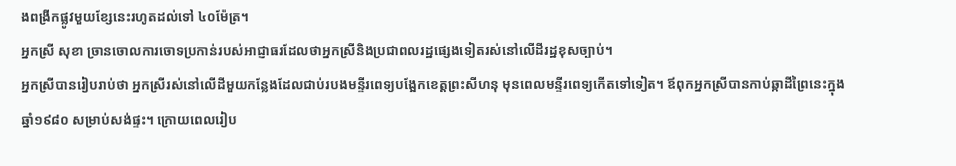ងពង្រីកផ្លូវមួយខ្សែនេះរហូតដល់ទៅ ៤០ម៉ែត្រ។
អ្នកស្រី សុខា ច្រានចោលការចោទប្រកាន់របស់អាជ្ញាធរដែលថាអ្នកស្រីនិងប្រជាពលរដ្ឋផ្សេងទៀតរស់នៅលើដីរដ្ឋខុសច្បាប់។
អ្នកស្រីបានរៀបរាប់ថា អ្នកស្រីរស់នៅលើដីមួយកន្លែងដែលជាប់របងមន្ទីរពេទ្យបង្អែកខេត្តព្រះសីហនុ មុនពេលមន្ទីរពេទ្យកើតទៅទៀត។ ឪពុកអ្នកស្រីបានកាប់ឆ្កាដីព្រៃនេះក្នុងឆ្នាំ១៩៨០ សម្រាប់សង់ផ្ទះ។ ក្រោយពេលរៀប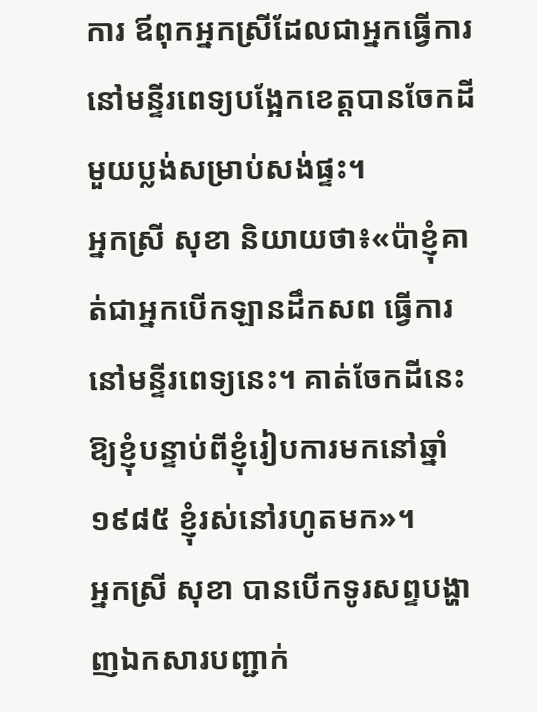ការ ឪពុកអ្នកស្រីដែលជាអ្នកធ្វើការនៅមន្ទីរពេទ្យបង្អែកខេត្តបានចែកដីមួយប្លង់សម្រាប់សង់ផ្ទះ។
អ្នកស្រី សុខា និយាយថា៖«ប៉ាខ្ញុំគាត់ជាអ្នកបើកឡានដឹកសព ធ្វើការនៅមន្ទីរពេទ្យនេះ។ គាត់ចែកដីនេះឱ្យខ្ញុំបន្ទាប់ពីខ្ញុំរៀបការមកនៅឆ្នាំ១៩៨៥ ខ្ញុំរស់នៅរហូតមក»។
អ្នកស្រី សុខា បានបើកទូរសព្ទបង្ហាញឯកសារបញ្ជាក់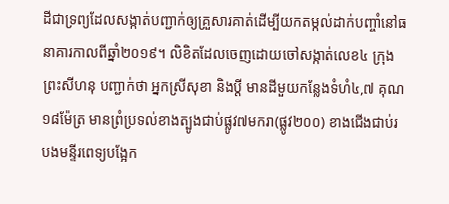ដីជាទ្រព្យដែលសង្កាត់បញ្ជាក់ឲ្យគ្រួសារគាត់ដើម្បីយកតម្កល់ដាក់បញ្ចាំនៅធនាគារកាលពីឆ្នាំ២០១៩។ លិខិតដែលចេញដោយចៅសង្កាត់លេខ៤ ក្រុងព្រះសីហនុ បញ្ជាក់ថា អ្នកស្រីសុខា និងប្ដី មានដីមួយកន្លែងទំហំ៤,៧ គុណ១៨ម៉ែត្រ មានព្រំប្រទល់ខាងត្បូងជាប់ផ្លូវ៧មករា(ផ្លូវ២០០) ខាងជើងជាប់របងមន្ទីរពេទ្យបង្អែក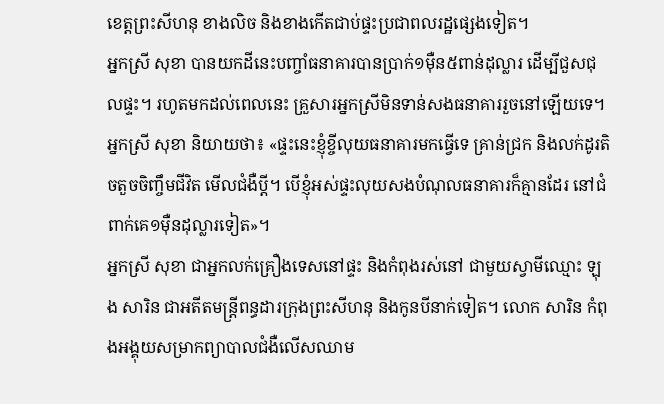ខេត្តព្រះសីហនុ ខាងលិច និងខាងកើតជាប់ផ្ទះប្រជាពលរដ្ឋផ្សេងទៀត។
អ្នកស្រី សុខា បានយកដីនេះបញ្ចាំធនាគារបានប្រាក់១ម៉ឺន៥ពាន់ដុល្លារ ដើម្បីជួសជុលផ្ទះ។ រហូតមកដល់ពេលនេះ គ្រួសារអ្នកស្រីមិនទាន់សងធនាគាររួចនៅឡើយទេ។
អ្នកស្រី សុខា និយាយថា៖ «ផ្ទះនេះខ្ញុំខ្ចីលុយធនាគារមកធ្វើទេ គ្រាន់ជ្រក និងលក់ដូរតិចតួចចិញ្ចឹមជីវិត មើលជំងឺប្ដី។ បើខ្ញុំអស់ផ្ទះលុយសងបំណុលធនាគារក៏គ្មានដែរ នៅជំពាក់គេ១ម៉ឺនដុល្លារទៀត»។
អ្នកស្រី សុខា ជាអ្នកលក់គ្រឿងទេសនៅផ្ទះ និងកំពុងរស់នៅ ជាមួយស្វាមីឈ្មោះ ឡុង សារិន ជាអតីតមន្ត្រីពន្ធដារក្រុងព្រះសីហនុ និងកូនបីនាក់ទៀត។ លោក សារិន កំពុងអង្គុយសម្រាកព្យាបាលជំងឺលើសឈាម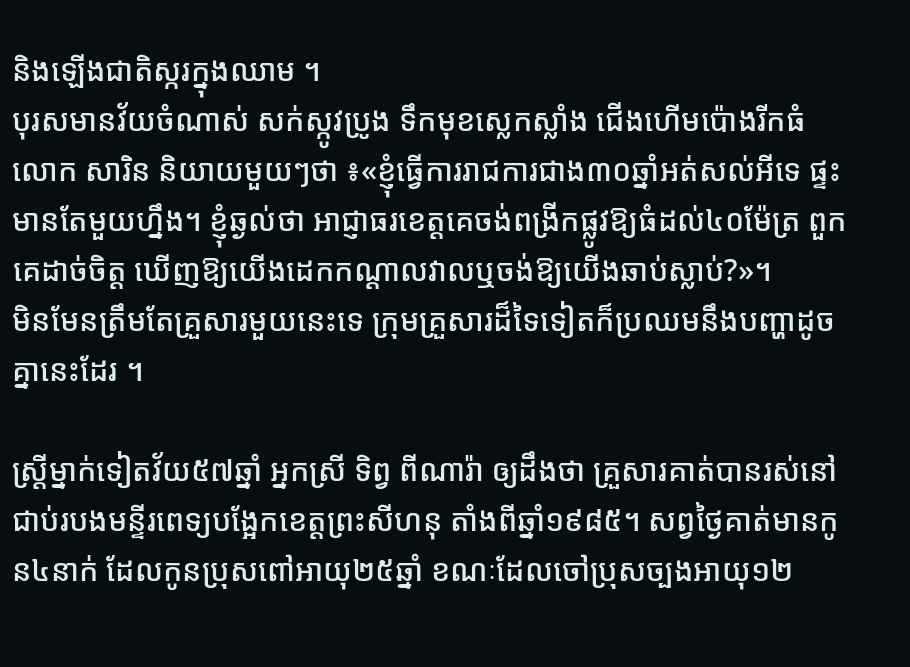និងឡើងជាតិស្ករក្នុងឈាម ។
បុរសមានវ័យចំណាស់ សក់ស្កូវប្រូង ទឹកមុខស្លេកស្លាំង ជើងហើមប៉ោងរីកធំ លោក សារិន និយាយមួយៗថា ៖«ខ្ញុំធ្វើការរាជការជាង៣០ឆ្នាំអត់សល់អីទេ ផ្ទះមានតែមួយហ្នឹង។ ខ្ញុំឆ្ងល់ថា អាជ្ញាធរខេត្តគេចង់ពង្រីកផ្លូវឱ្យធំដល់៤០ម៉ែត្រ ពួកគេដាច់ចិត្ត ឃើញឱ្យយើងដេកកណ្ដាលវាលឬចង់ឱ្យយើងឆាប់ស្លាប់?»។
មិនមែនត្រឹមតែគ្រួសារមួយនេះទេ ក្រុមគ្រួសារដ៏ទៃទៀតក៏ប្រឈមនឹងបញ្ហាដូច គ្នានេះដែរ ។

ស្ត្រីម្នាក់ទៀតវ័យ៥៧ឆ្នាំ អ្នកស្រី ទិព្វ ពីណារ៉ា ឲ្យដឹងថា គ្រួសារគាត់បានរស់នៅជាប់របងមន្ទីរពេទ្យបង្អែកខេត្តព្រះសីហនុ តាំងពីឆ្នាំ១៩៨៥។ សព្វថ្ងៃគាត់មានកូន៤នាក់ ដែលកូនប្រុសពៅអាយុ២៥ឆ្នាំ ខណៈដែលចៅប្រុសច្បងអាយុ១២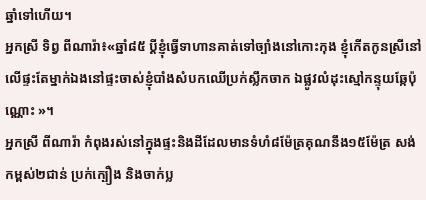ឆ្នាំទៅហើយ។
អ្នកស្រី ទិព្វ ពីណារ៉ា៖«ឆ្នាំ៨៥ ប្ដីខ្ញុំធ្វើទាហានគាត់ទៅច្បាំងនៅកោះកុង ខ្ញុំកើតកូនស្រីនៅលើផ្ទះតែម្នាក់ឯងនៅផ្ទះចាស់ខ្ញុំបាំងសំបកឈើប្រក់ស្លឹកចាក ឯផ្លូវលំដុះស្មៅកន្ទុយឆ្កែប៉ុណ្ណោះ »។
អ្នកស្រី ពីណារ៉ា កំពុងរស់នៅក្នុងផ្ទះនិងដីដែលមានទំហំ៨ម៉ែត្រគុណនឹង១៥ម៉ែត្រ សង់កម្ពស់២ជាន់ ប្រក់ក្បឿង និងចាក់ប្ល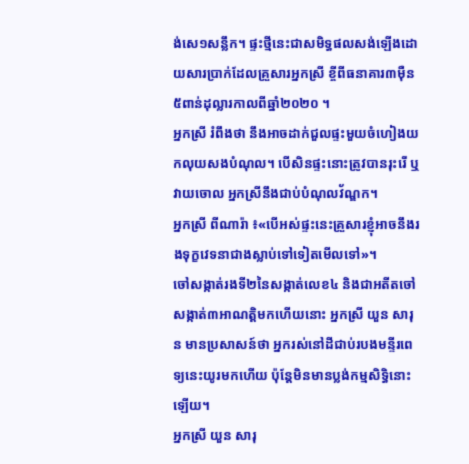ង់សេ១សន្លឹក។ ផ្ទះថ្មីនេះជាសមិទ្ធផលសង់ឡើងដោយសារប្រាក់ដែលគ្រួសារអ្នកស្រី ខ្ចីពីធនាគារ៣ម៉ឺន៥ពាន់ដុល្លារកាលពីឆ្នាំ២០២០ ។
អ្នកស្រី រំពឹងថា នឹងអាចដាក់ជួលផ្ទះមួយចំហៀងយកលុយសងបំណុល។ បើសិនផ្ទះនោះត្រូវបានរុះរើ ឬវាយចោល អ្នកស្រីនឹងជាប់បំណុលវ័ណ្ឌក។
អ្នកស្រី ពីណារ៉ា ៖«បើអស់ផ្ទះនេះគ្រួសារខ្ញុំអាចនឹងរងទុក្ខវេទនាជាងស្លាប់ទៅទៀតមើលទៅ»។
ចៅសង្កាត់រងទី២នៃសង្កាត់លេខ៤ និងជាអតីតចៅសង្កាត់៣អាណត្តិមកហើយនោះ អ្នកស្រី យួន សារុន មានប្រសាសន៍ថា អ្នករស់នៅដីជាប់របងមន្ទីរពេទ្យនេះយូរមកហើយ ប៉ុន្តែមិនមានប្លង់កម្មសិទ្ធិនោះឡើយ។
អ្នកស្រី យួន សារុ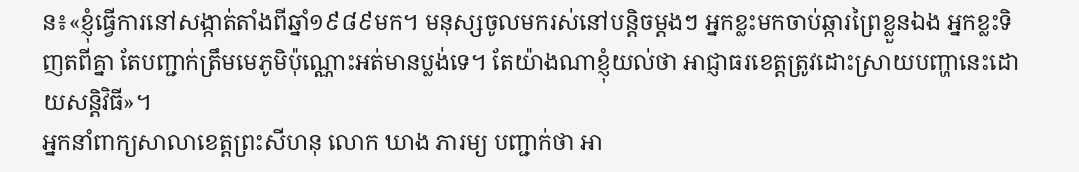ន៖«ខ្ញុំធ្វើការនៅសង្កាត់តាំងពីឆ្នាំ១៩៨៩មក។ មនុស្សចូលមករស់នៅបន្តិចម្ដងៗ អ្នកខ្លះមកចាប់ឆ្ការព្រៃខ្លួនឯង អ្នកខ្លះទិញតពីគ្នា តែបញ្ជាក់ត្រឹមមេភូមិប៉ុណ្ណោះអត់មានប្លង់ទេ។ តែយ៉ាងណាខ្ញុំយល់ថា អាជ្ញាធរខេត្តត្រូវដោះស្រាយបញ្ហានេះដោយសន្តិវិធី»។
អ្នកនាំពាក្យសាលាខេត្តព្រះសីហនុ លោក ឃាង ភារម្យ បញ្ជាក់ថា អា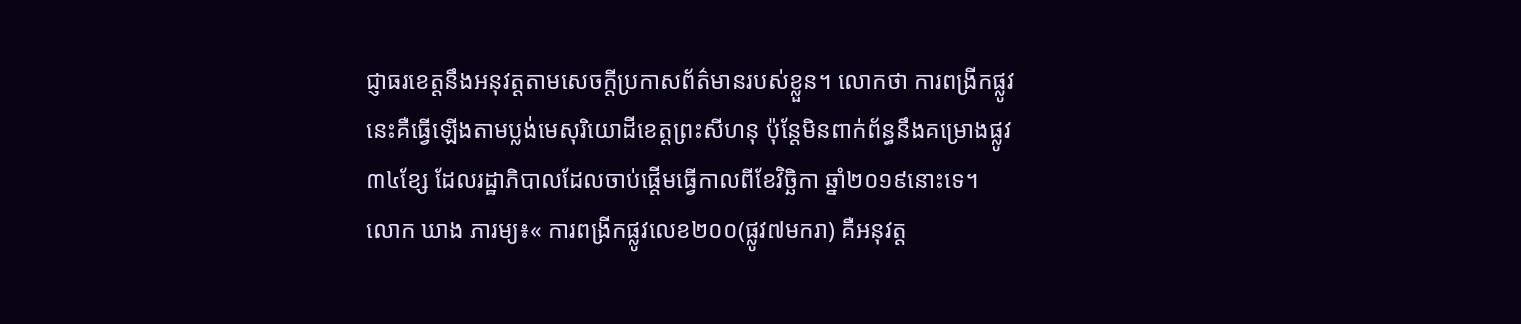ជ្ញាធរខេត្តនឹងអនុវត្តតាមសេចក្ដីប្រកាសព័ត៌មានរបស់ខ្លួន។ លោកថា ការពង្រីកផ្លូវនេះគឺធ្វើឡើងតាមប្លង់មេសុរិយោដីខេត្តព្រះសីហនុ ប៉ុន្តែមិនពាក់ព័ន្ធនឹងគម្រោងផ្លូវ៣៤ខ្សែ ដែលរដ្ឋាភិបាលដែលចាប់ផ្តើមធ្វើកាលពីខែវិច្ឆិកា ឆ្នាំ២០១៩នោះទេ។
លោក ឃាង ភារម្យ៖« ការពង្រីកផ្លូវលេខ២០០(ផ្លូវ៧មករា) គឺអនុវត្ត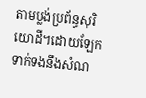តាមប្លង់ប្រព័ន្ធសុរិយោដី។ដោយឡែកទាក់ទងនឹងសំណ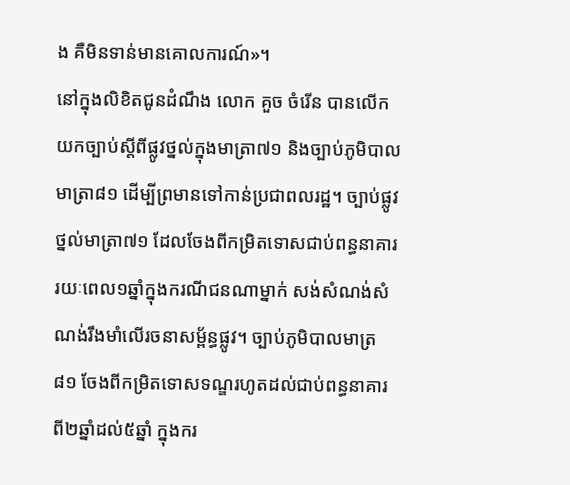ង គឺមិនទាន់មានគោលការណ៍»។
នៅក្នុងលិខិតជូនដំណឹង លោក គួច ចំរើន បានលើកយកច្បាប់ស្ដីពីផ្លូវថ្នល់ក្នុងមាត្រា៧១ និងច្បាប់ភូមិបាលមាត្រា៨១ ដើម្បីព្រមានទៅកាន់ប្រជាពលរដ្ឋ។ ច្បាប់ផ្លូវថ្នល់មាត្រា៧១ ដែលចែងពីកម្រិតទោសជាប់ពន្ធនាគាររយៈពេល១ឆ្នាំក្នុងករណីជនណាម្នាក់ សង់សំណង់សំណង់រឹងមាំលើរចនាសម្ព័ន្ធផ្លូវ។ ច្បាប់ភូមិបាលមាត្រ៨១ ចែងពីកម្រិតទោសទណ្ឌរហូតដល់ជាប់ពន្ធនាគារពី២ឆ្នាំដល់៥ឆ្នាំ ក្នុងករ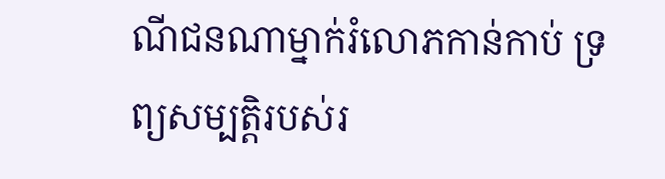ណីជនណាម្នាក់រំលោភកាន់កាប់ ទ្រព្យសម្បត្តិរបស់រ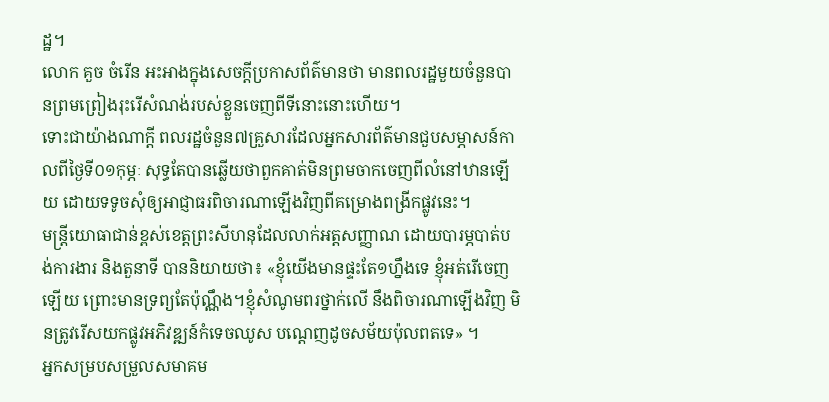ដ្ឋ។
លោក គួច ចំរើន អះអាងក្នុងសេចក្ដីប្រកាសព័ត៌មានថា មានពលរដ្ឋមួយចំនួនបានព្រមព្រៀងរុះរើសំណង់របស់ខ្លួនចេញពីទីនោះនោះហើយ។
ទោះជាយ៉ាងណាក្ដី ពលរដ្ឋចំនួន៧គ្រួសារដែលអ្នកសារព័ត៌មានជួបសម្ភាសន៍កាលពីថ្ងៃទី០១កុម្ភៈ សុទ្ធតែបានឆ្លើយថាពួកគាត់មិនព្រមចាកចេញពីលំនៅឋានឡើយ ដោយទទូចសុំឲ្យអាជ្ញាធរពិចារណាឡើងវិញពីគម្រោងពង្រីកផ្លូវនេះ។
មន្ត្រីយោធាជាន់ខ្ពស់ខេត្តព្រះសីហនុដែលលាក់អត្តសញ្ញាណ ដោយបារម្ភបាត់បង់ការងារ និងតួនាទី បាននិយាយថា៖ «ខ្ញុំយើងមានផ្ទះតែ១ហ្នឹងទេ ខ្ញុំអត់រើចេញឡើយ ព្រោះមានទ្រព្យតែប៉ុណ្ណឹង។ខ្ញុំសំណូមពរថ្នាក់លើ នឹងពិចារណាឡើងវិញ មិនត្រូវរើសយកផ្លូវអភិវឌ្ឍន៍កំទេចឈូស បណ្ដេញដូចសម័យប៉ុលពតទេ» ។
អ្នកសម្របសម្រួលសមាគម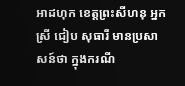អាដហុក ខេត្តព្រះសីហនុ អ្នកស្រី ជៀប សុធារី មានប្រសាសន៍ថា ក្នុងករណី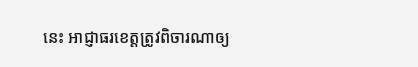នេះ អាជ្ញាធរខេត្តត្រូវពិចារណាឲ្យ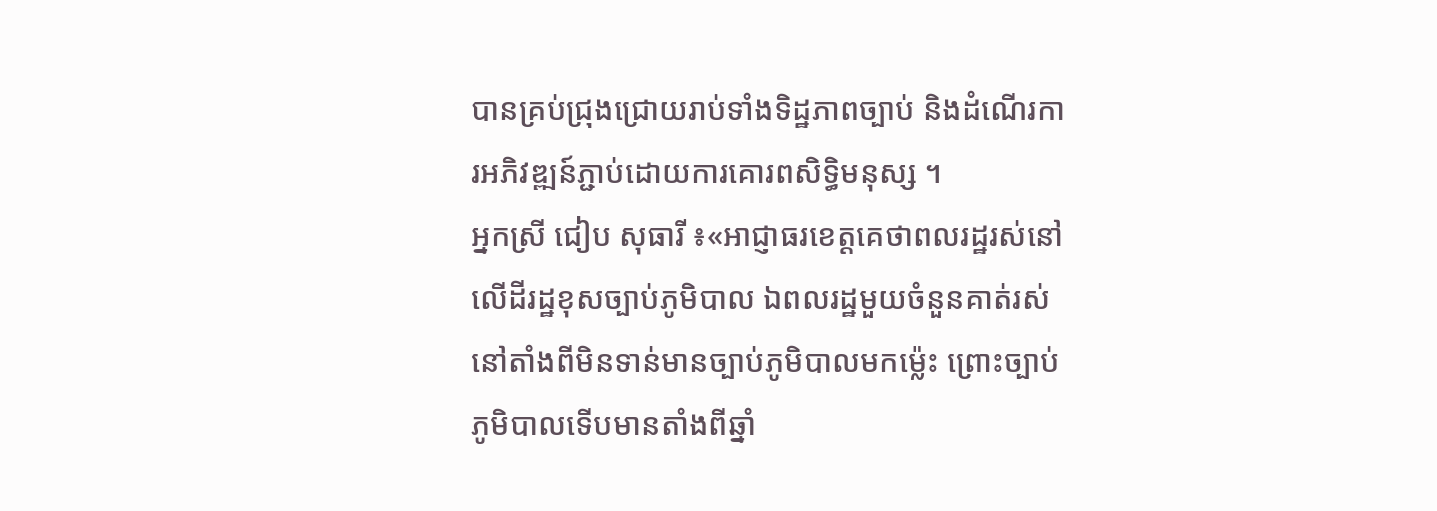បានគ្រប់ជ្រុងជ្រោយរាប់ទាំងទិដ្ឋភាពច្បាប់ និងដំណើរការអភិវឌ្ឍន៍ភ្ជាប់ដោយការគោរពសិទ្ធិមនុស្ស ។
អ្នកស្រី ជៀប សុធារី ៖«អាជ្ញាធរខេត្តគេថាពលរដ្ឋរស់នៅលើដីរដ្ឋខុសច្បាប់ភូមិបាល ឯពលរដ្ឋមួយចំនួនគាត់រស់នៅតាំងពីមិនទាន់មានច្បាប់ភូមិបាលមកម្ល៉េះ ព្រោះច្បាប់ភូមិបាលទើបមានតាំងពីឆ្នាំ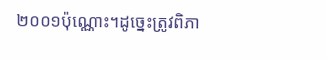២០០១ប៉ុណ្ណោះ។ដូច្នេះត្រូវពិភា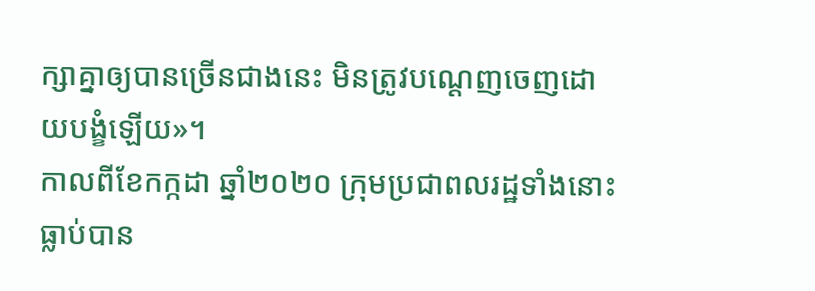ក្សាគ្នាឲ្យបានច្រើនជាងនេះ មិនត្រូវបណ្ដេញចេញដោយបង្ខំឡើយ»។
កាលពីខែកក្កដា ឆ្នាំ២០២០ ក្រុមប្រជាពលរដ្ឋទាំងនោះធ្លាប់បាន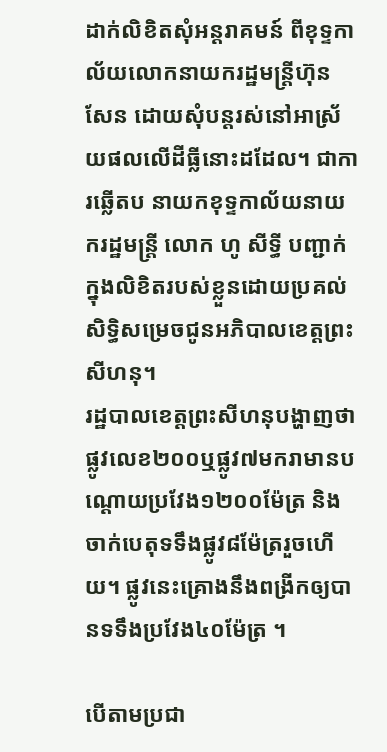ដាក់លិខិតសុំអន្តរាគមន៍ ពីខុទ្ទកាល័យលោកនាយករដ្ឋមន្ត្រីហ៊ុន សែន ដោយសុំបន្តរស់នៅអាស្រ័យផលលើដីធ្លីនោះដដែល។ ជាការឆ្លើតប នាយកខុទ្ទកាល័យនាយករដ្ឋមន្ត្រី លោក ហូ សីទ្ធី បញ្ជាក់ក្នុងលិខិតរបស់ខ្លួនដោយប្រគល់សិទ្ធិសម្រេចជូនអភិបាលខេត្តព្រះសីហនុ។
រដ្ឋបាលខេត្តព្រះសីហនុបង្ហាញថា ផ្លូវលេខ២០០ឬផ្លូវ៧មករាមានបណ្ដោយប្រវែង១២០០ម៉ែត្រ និង ចាក់បេតុទទឹងផ្លូវ៨ម៉ែត្ររួចហើយ។ ផ្លូវនេះគ្រោងនឹងពង្រីកឲ្យបានទទឹងប្រវែង៤០ម៉ែត្រ ។

បើតាមប្រជា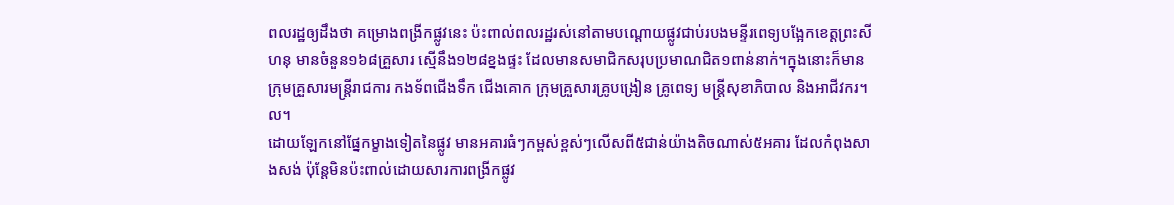ពលរដ្ឋឲ្យដឹងថា គម្រោងពង្រីកផ្លូវនេះ ប៉ះពាល់ពលរដ្ឋរស់នៅតាមបណ្ដោយផ្លូវជាប់របងមន្ទីរពេទ្យបង្អែកខេត្តព្រះសីហនុ មានចំនួន១៦៨គ្រួសារ ស្មើនឹង១២៨ខ្នងផ្ទះ ដែលមានសមាជិកសរុបប្រមាណជិត១ពាន់នាក់។ក្នុងនោះក៏មានក្រុមគ្រួសារមន្ត្រីរាជការ កងទ័ពជើងទឹក ជើងគោក ក្រុមគ្រួសារគ្រូបង្រៀន គ្រូពេទ្យ មន្ត្រីសុខាភិបាល និងអាជីវករ។ល។
ដោយឡែកនៅផ្នែកម្ខាងទៀតនៃផ្លូវ មានអគារធំៗកម្ពស់ខ្ពស់ៗលើសពី៥ជាន់យ៉ាងតិចណាស់៥អគារ ដែលកំពុងសាងសង់ ប៉ុន្តែមិនប៉ះពាល់ដោយសារការពង្រីកផ្លូវ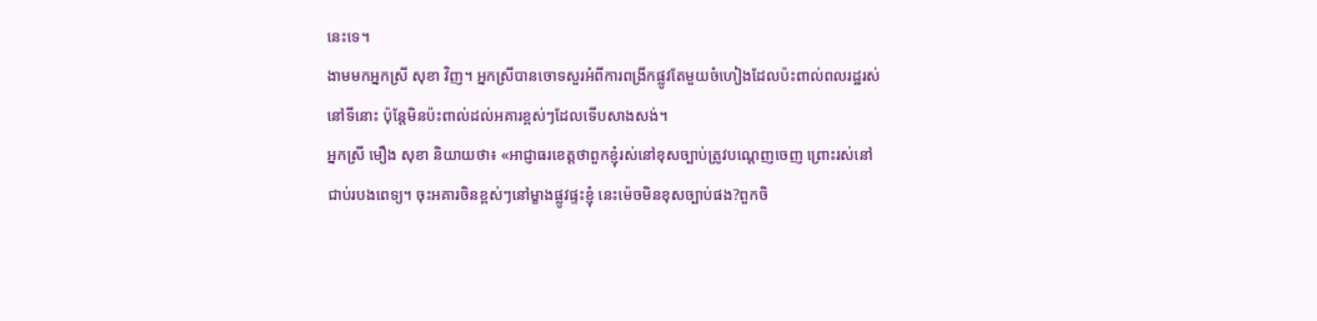នេះទេ។
ងាមមកអ្នកស្រី សុខា វិញ។ អ្នកស្រីបានចោទសួរអំពីការពង្រីកផ្លូវតែមួយចំហៀងដែលប៉ះពាល់ពលរដ្ឋរស់នៅទីនោះ ប៉ុន្តែមិនប៉ះពាល់ដល់អគារខ្ពស់ៗដែលទើបសាងសង់។
អ្នកស្រី មឿង សុខា និយាយថា៖ «អាជ្ញាធរខេត្តថាពួកខ្ញុំរស់នៅខុសច្បាប់ត្រូវបណ្ដេញចេញ ព្រោះរស់នៅជាប់របងពេទ្យ។ ចុះអគារចិនខ្ពស់ៗនៅម្ខាងផ្លូវផ្ទះខ្ញុំ នេះម៉េចមិនខុសច្បាប់ផង?ពួកចិ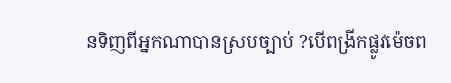នទិញពីអ្នកណាបានស្របច្បាប់ ?បើពង្រីកផ្លូវម៉េចព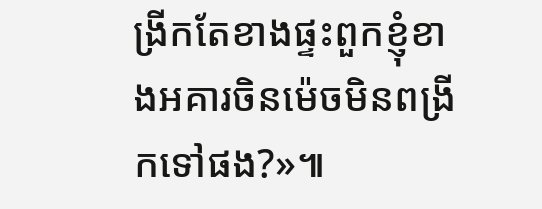ង្រីកតែខាងផ្ទះពួកខ្ញុំខាងអគារចិនម៉េចមិនពង្រីកទៅផង?»៕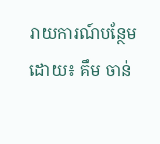រាយការណ៍បន្ថែមដោយ៖ គឹម ចាន់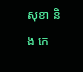សុខា និង កេ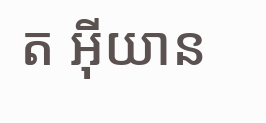ត អុីយាន